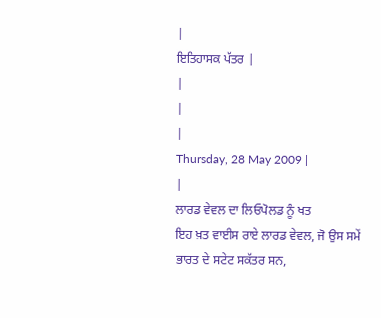|
ਇਤਿਹਾਸਕ ਪੱਤਰ |
|
|
|
Thursday, 28 May 2009 |
|
ਲਾਰਡ ਵੇਵਲ ਦਾ ਲਿਓਪੋਲਡ ਨੂੰ ਖਤ
ਇਹ ਖ਼ਤ ਵਾਈਸ ਰਾਏ ਲਾਰਡ ਵੇਵਲ, ਜੋ ਉਸ ਸਮੇਂ ਭਾਰਤ ਦੇ ਸਟੇਟ ਸਕੱਤਰ ਸਨ,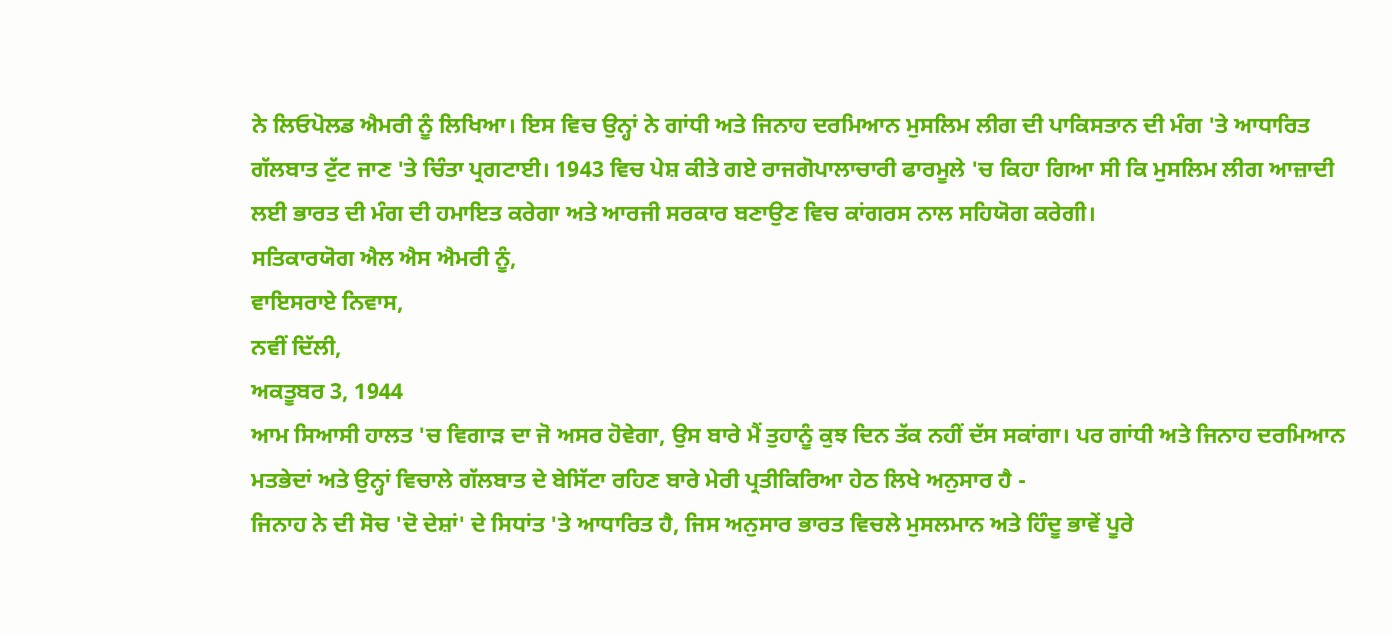ਨੇ ਲਿਓਪੋਲਡ ਐਮਰੀ ਨੂੰ ਲਿਖਿਆ। ਇਸ ਵਿਚ ਉਨ੍ਹਾਂ ਨੇ ਗਾਂਧੀ ਅਤੇ ਜਿਨਾਹ ਦਰਮਿਆਨ ਮੁਸਲਿਮ ਲੀਗ ਦੀ ਪਾਕਿਸਤਾਨ ਦੀ ਮੰਗ 'ਤੇ ਆਧਾਰਿਤ ਗੱਲਬਾਤ ਟੁੱਟ ਜਾਣ 'ਤੇ ਚਿੰਤਾ ਪ੍ਰਗਟਾਈ। 1943 ਵਿਚ ਪੇਸ਼ ਕੀਤੇ ਗਏ ਰਾਜਗੋਪਾਲਾਚਾਰੀ ਫਾਰਮੂਲੇ 'ਚ ਕਿਹਾ ਗਿਆ ਸੀ ਕਿ ਮੁਸਲਿਮ ਲੀਗ ਆਜ਼ਾਦੀ ਲਈ ਭਾਰਤ ਦੀ ਮੰਗ ਦੀ ਹਮਾਇਤ ਕਰੇਗਾ ਅਤੇ ਆਰਜੀ ਸਰਕਾਰ ਬਣਾਉਣ ਵਿਚ ਕਾਂਗਰਸ ਨਾਲ ਸਹਿਯੋਗ ਕਰੇਗੀ।
ਸਤਿਕਾਰਯੋਗ ਐਲ ਐਸ ਐਮਰੀ ਨੂੰ,
ਵਾਇਸਰਾਏ ਨਿਵਾਸ,
ਨਵੀਂ ਦਿੱਲੀ,
ਅਕਤੂਬਰ 3, 1944
ਆਮ ਸਿਆਸੀ ਹਾਲਤ 'ਚ ਵਿਗਾੜ ਦਾ ਜੋ ਅਸਰ ਹੋਵੇਗਾ, ਉਸ ਬਾਰੇ ਮੈਂ ਤੁਹਾਨੂੰ ਕੁਝ ਦਿਨ ਤੱਕ ਨਹੀਂ ਦੱਸ ਸਕਾਂਗਾ। ਪਰ ਗਾਂਧੀ ਅਤੇ ਜਿਨਾਹ ਦਰਮਿਆਨ ਮਤਭੇਦਾਂ ਅਤੇ ਉਨ੍ਹਾਂ ਵਿਚਾਲੇ ਗੱਲਬਾਤ ਦੇ ਬੇਸਿੱਟਾ ਰਹਿਣ ਬਾਰੇ ਮੇਰੀ ਪ੍ਰਤੀਕਿਰਿਆ ਹੇਠ ਲਿਖੇ ਅਨੁਸਾਰ ਹੈ -
ਜਿਨਾਹ ਨੇ ਦੀ ਸੋਚ 'ਦੋ ਦੇਸ਼ਾਂ' ਦੇ ਸਿਧਾਂਤ 'ਤੇ ਆਧਾਰਿਤ ਹੈ, ਜਿਸ ਅਨੁਸਾਰ ਭਾਰਤ ਵਿਚਲੇ ਮੁਸਲਮਾਨ ਅਤੇ ਹਿੰਦੂ ਭਾਵੇਂ ਪੂਰੇ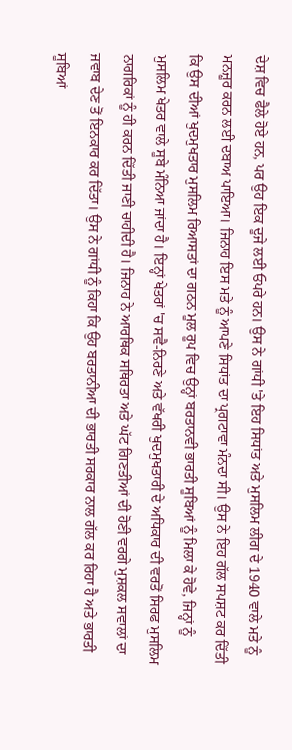ਦੇਸ਼ ਵਿਚ ਫੈਲੇ ਹੋਏ ਹਨ, ਪਰ ਉਹ ਇਕ ਦੂਜੇ ਲਈ ਓਪਰੇ ਹਨ। ਉਸ ਨੇ ਗਾਂਧੀ 'ਤੇ ਇਹ ਸਿਧਾਂਤ ਅਤੇ ਮੁਸਲਿਮ ਲੀਗ ਦੇ 1940 ਵਾਲੇ ਮਤੇ ਨੂੰ ਮਨਜ਼ੂਰ ਕਰਨ ਲਈ ਦਬਾਅ ਪਾਇਆ। ਜਿਨਾਹ ਇਸ ਮਤੇ ਨੂੰ ਆਪਣੇ ਸਿਧਾਂਤ ਦਾ ਪ੍ਰਗਟਾਵਾ ਮੰਨਦਾ ਸੀ। ਉਸ ਨੇ ਇਹ ਗੱਲ ਸਪਸ਼ਟ ਕਰ ਦਿੱਤੀ ਕਿ ਉਸ ਦੀਆਂ ਖੁਦਮੁਖਤਾਰ ਮੁਸਲਿਮ ਰਿਆਸਤਾਂ ਦਾ ਗਠਨ ਮੂਲ ਰੂਪ ਵਿਚ ਉਨ੍ਹਾਂ ਬਰਤਾਨਵੀ ਭਾਰਤੀ ਸੂਬਿਆਂ ਨੂੰ ਮਿਲਾ ਕੇ ਹੋਵੇ, ਜਿਨ੍ਹਾਂ ਨੂੰ ਮੁਸਲਿਮ ਖੇਤਰ ਵਾਲੇ ਸੂਬੇ ਮੰਨਿਆ ਜਾਂਦਾ ਹੈ। ਇਨ੍ਹਾਂ ਖੇਤਰਾਂ 'ਚ ਸਵੈ-ਨਿਰਣੇ ਅਤੇ ਵੱਖਰੀ ਖੁਦਮੁਖਤਾਰੀ ਦੇ ਅਧਿਕਾਰ ਦੀ ਵਰਤੋਂ ਸਿਰਫ ਮੁਸਲਿਮ ਨਾਗਰਿਕਾਂ ਨੂੰ ਹੀ ਕਰਨ ਦਿੱਤੀ ਜਾਣੀ ਚਾਹੀਦੀ ਹੈ। ਜਿਨਾਹ ਨੇ ਆਰਥਿਕ ਸਥਿਰਤਾ ਅਤੇ ਘੱਟ ਗਿਣਤੀਆਂ ਦੀ ਹੋਣੀ ਵਰਗੇ ਮੁਸ਼ਕਲ ਸਵਾਲਾਂ ਦਾ ਜਵਾਬ ਦੇਣ ਤੋਂ ਇਨਕਾਰ ਕਰ ਦਿੱਤਾ। ਉਸ ਨੇ ਗਾਂਧੀ ਨੂੰ ਕਿਹਾ ਕਿ ਉਹ ਬਰਤਾਨੀਆ ਦੀ ਭਾਰਤੀ ਸਰਕਾਰ ਨਾਲ ਗੱਲ ਕਰ ਰਿਹਾ ਹੈ ਅਤੇ ਭਾਰਤੀ ਸੂਬਿਆਂ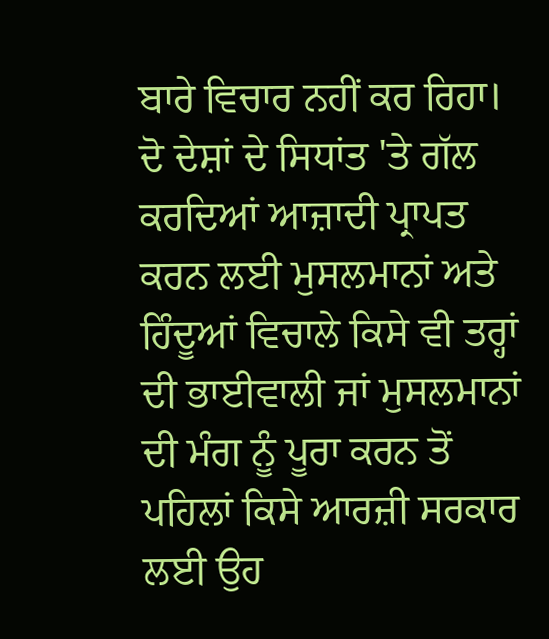ਬਾਰੇ ਵਿਚਾਰ ਨਹੀਂ ਕਰ ਰਿਹਾ। ਦੋ ਦੇਸ਼ਾਂ ਦੇ ਸਿਧਾਂਤ 'ਤੇ ਗੱਲ ਕਰਦਿਆਂ ਆਜ਼ਾਦੀ ਪ੍ਰਾਪਤ ਕਰਨ ਲਈ ਮੁਸਲਮਾਨਾਂ ਅਤੇ ਹਿੰਦੂਆਂ ਵਿਚਾਲੇ ਕਿਸੇ ਵੀ ਤਰ੍ਹਾਂ ਦੀ ਭਾਈਵਾਲੀ ਜਾਂ ਮੁਸਲਮਾਨਾਂ ਦੀ ਮੰਗ ਨੂੰ ਪੂਰਾ ਕਰਨ ਤੋਂ ਪਹਿਲਾਂ ਕਿਸੇ ਆਰਜ਼ੀ ਸਰਕਾਰ ਲਈ ਉਹ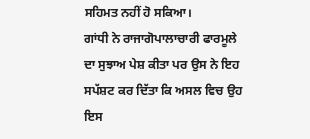ਸਹਿਮਤ ਨਹੀਂ ਹੋ ਸਕਿਆ।
ਗਾਂਧੀ ਨੇ ਰਾਜਾਗੋਪਾਲਾਚਾਰੀ ਫਾਰਮੂਲੇ ਦਾ ਸੁਝਾਅ ਪੇਸ਼ ਕੀਤਾ ਪਰ ਉਸ ਨੇ ਇਹ ਸਪੱਸ਼ਟ ਕਰ ਦਿੱਤਾ ਕਿ ਅਸਲ ਵਿਚ ਉਹ ਇਸ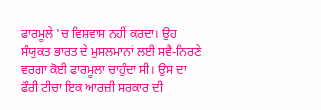ਫਾਰਮੂਲੇ 'ਚ ਵਿਸ਼ਵਾਸ ਨਹੀਂ ਕਰਦਾ। ਉਹ ਸੰਯੁਕਤ ਭਾਰਤ ਦੇ ਮੁਸਲਮਾਨਾਂ ਲਈ ਸਵੈ-ਨਿਰਣੇ ਵਰਗਾ ਕੋਈ ਫਾਰਮੂਲਾ ਚਾਹੁੰਦਾ ਸੀ। ਉਸ ਦਾ ਫੌਰੀ ਟੀਚਾ ਇਕ ਆਰਜ਼ੀ ਸਰਕਾਰ ਦੀ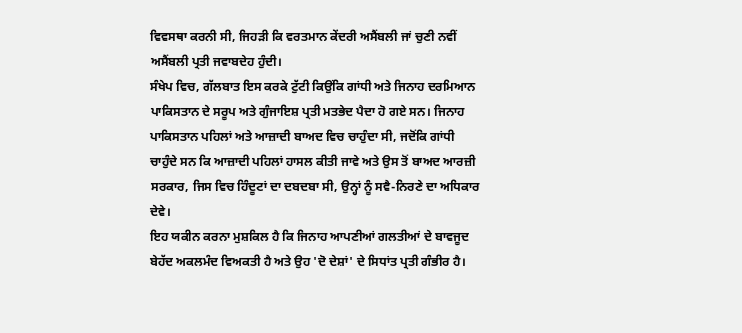ਵਿਵਸਥਾ ਕਰਨੀ ਸੀ, ਜਿਹੜੀ ਕਿ ਵਰਤਮਾਨ ਕੇਂਦਰੀ ਅਸੈਂਬਲੀ ਜਾਂ ਚੁਣੀ ਨਵੀਂ ਅਸੈਂਬਲੀ ਪ੍ਰਤੀ ਜਵਾਬਦੇਹ ਹੁੰਦੀ।
ਸੰਖੇਪ ਵਿਚ, ਗੱਲਬਾਤ ਇਸ ਕਰਕੇ ਟੁੱਟੀ ਕਿਉਂਕਿ ਗਾਂਧੀ ਅਤੇ ਜਿਨਾਹ ਦਰਮਿਆਨ ਪਾਕਿਸਤਾਨ ਦੇ ਸਰੂਪ ਅਤੇ ਗੁੰਜਾਇਸ਼ ਪ੍ਰਤੀ ਮਤਭੇਦ ਪੈਦਾ ਹੋ ਗਏ ਸਨ। ਜਿਨਾਹ ਪਾਕਿਸਤਾਨ ਪਹਿਲਾਂ ਅਤੇ ਆਜ਼ਾਦੀ ਬਾਅਦ ਵਿਚ ਚਾਹੁੰਦਾ ਸੀ, ਜਦੋਂਕਿ ਗਾਂਧੀ ਚਾਹੁੰਦੇ ਸਨ ਕਿ ਆਜ਼ਾਦੀ ਪਹਿਲਾਂ ਹਾਸਲ ਕੀਤੀ ਜਾਵੇ ਅਤੇ ਉਸ ਤੋਂ ਬਾਅਦ ਆਰਜ਼ੀ ਸਰਕਾਰ, ਜਿਸ ਵਿਚ ਹਿੰਦੂਟਾਂ ਦਾ ਦਬਦਬਾ ਸੀ, ਉਨ੍ਹਾਂ ਨੂੰ ਸਵੈ-ਨਿਰਣੇ ਦਾ ਅਧਿਕਾਰ ਦੇਵੇ।
ਇਹ ਯਕੀਨ ਕਰਨਾ ਮੁਸ਼ਕਿਲ ਹੈ ਕਿ ਜਿਨਾਹ ਆਪਣੀਆਂ ਗਲਤੀਆਂ ਦੇ ਬਾਵਜੂਦ ਬੇਹੱਦ ਅਕਲਮੰਦ ਵਿਅਕਤੀ ਹੈ ਅਤੇ ਉਹ 'ਦੋ ਦੇਸ਼ਾਂ' ਦੇ ਸਿਧਾਂਤ ਪ੍ਰਤੀ ਗੰਭੀਰ ਹੈ।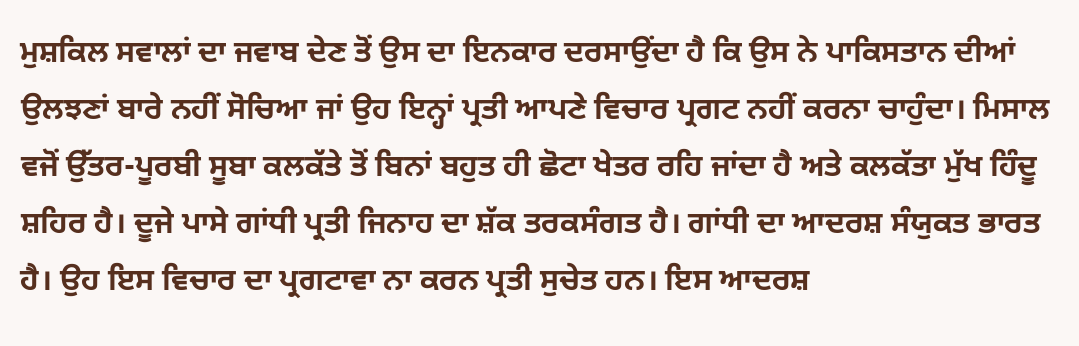ਮੁਸ਼ਕਿਲ ਸਵਾਲਾਂ ਦਾ ਜਵਾਬ ਦੇਣ ਤੋਂ ਉਸ ਦਾ ਇਨਕਾਰ ਦਰਸਾਉਂਦਾ ਹੈ ਕਿ ਉਸ ਨੇ ਪਾਕਿਸਤਾਨ ਦੀਆਂ ਉਲਝਣਾਂ ਬਾਰੇ ਨਹੀਂ ਸੋਚਿਆ ਜਾਂ ਉਹ ਇਨ੍ਹਾਂ ਪ੍ਰਤੀ ਆਪਣੇ ਵਿਚਾਰ ਪ੍ਰਗਟ ਨਹੀਂ ਕਰਨਾ ਚਾਹੁੰਦਾ। ਮਿਸਾਲ ਵਜੋਂ ਉੱਤਰ-ਪੂਰਬੀ ਸੂਬਾ ਕਲਕੱਤੇ ਤੋਂ ਬਿਨਾਂ ਬਹੁਤ ਹੀ ਛੋਟਾ ਖੇਤਰ ਰਹਿ ਜਾਂਦਾ ਹੈ ਅਤੇ ਕਲਕੱਤਾ ਮੁੱਖ ਹਿੰਦੂ ਸ਼ਹਿਰ ਹੈ। ਦੂਜੇ ਪਾਸੇ ਗਾਂਧੀ ਪ੍ਰਤੀ ਜਿਨਾਹ ਦਾ ਸ਼ੱਕ ਤਰਕਸੰਗਤ ਹੈ। ਗਾਂਧੀ ਦਾ ਆਦਰਸ਼ ਸੰਯੁਕਤ ਭਾਰਤ ਹੈ। ਉਹ ਇਸ ਵਿਚਾਰ ਦਾ ਪ੍ਰਗਟਾਵਾ ਨਾ ਕਰਨ ਪ੍ਰਤੀ ਸੁਚੇਤ ਹਨ। ਇਸ ਆਦਰਸ਼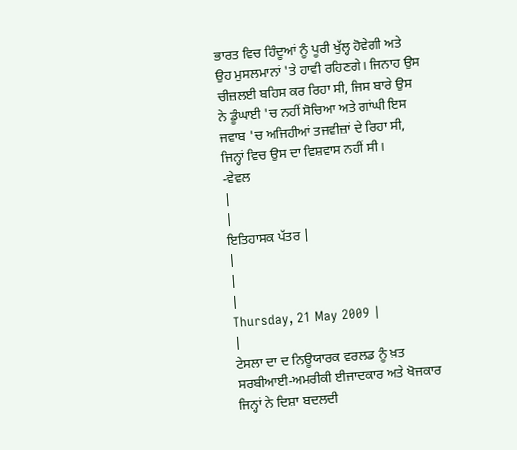ਭਾਰਤ ਵਿਚ ਹਿੰਦੂਆਂ ਨੂੰ ਪੂਰੀ ਖੁੱਲ੍ਹ ਹੋਵੇਗੀ ਅਤੇ ਉਹ ਮੁਸਲਮਾਨਾਂ 'ਤੇ ਹਾਵੀ ਰਹਿਣਗੇ। ਜਿਨਾਹ ਉਸ ਚੀਜ਼ਲਈ ਬਹਿਸ ਕਰ ਰਿਹਾ ਸੀ, ਜਿਸ ਬਾਰੇ ਉਸ ਨੇ ਡੂੰਘਾਈ 'ਚ ਨਹੀਂ ਸੋਚਿਆ ਅਤੇ ਗਾਂਘੀ ਇਸ ਜਵਾਬ 'ਚ ਅਜਿਹੀਆਂ ਤਜਵੀਜ਼ਾਂ ਦੇ ਰਿਹਾ ਸੀ, ਜਿਨ੍ਹਾਂ ਵਿਚ ਉਸ ਦਾ ਵਿਸ਼ਵਾਸ ਨਹੀਂ ਸੀ।
-ਵੇਵਲ
|
|
ਇਤਿਹਾਸਕ ਪੱਤਰ |
|
|
|
Thursday, 21 May 2009 |
|
ਟੇਸਲਾ ਦਾ ਦ ਨਿਊਯਾਰਕ ਵਰਲਡ ਨੂੰ ਖ਼ਤ
ਸਰਬੀਆਈ-ਅਮਰੀਕੀ ਈਜਾਦਕਾਰ ਅਤੇ ਖੋਜਕਾਰ ਜਿਨ੍ਹਾਂ ਨੇ ਦਿਸ਼ਾ ਬਦਲਦੀ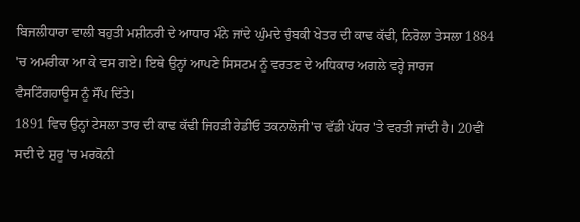ਬਿਜਲੀਧਾਰਾ ਵਾਲੀ ਬਹੁਤੀ ਮਸ਼ੀਨਰੀ ਦੇ ਆਧਾਰ ਮੰਨੇ ਜਾਂਦੇ ਘੁੰਮਦੇ ਚੁੰਬਕੀ ਖੇਤਰ ਦੀ ਕਾਢ ਕੱਢੀ, ਨਿਰੋਲਾ ਤੇਸਲਾ 1884 'ਚ ਅਮਰੀਕਾ ਆ ਕੇ ਵਸ ਗਏ। ਇਥੇ ਉਨ੍ਹਾਂ ਆਪਣੇ ਸਿਸਟਮ ਨੂੰ ਵਰਤਣ ਦੇ ਅਧਿਕਾਰ ਅਗਲੇ ਵਰ੍ਹੇ ਜਾਰਜ ਵੈਸਟਿੰਗਹਾਊਸ ਨੂੰ ਸੌਂਪ ਦਿੱਤੇ।
1891 ਵਿਚ ਉਨ੍ਹਾਂ ਟੇਸਲਾ ਤਾਰ ਦੀ ਕਾਢ ਕੱਢੀ ਜਿਹੜੀ ਰੇਡੀਓ ਤਕਨਾਲੋਜੀ'ਚ ਵੱਡੀ ਪੱਧਰ 'ਤੇ ਵਰਤੀ ਜਾਂਦੀ ਹੈ। 20ਵੀਂ ਸਦੀ ਦੇ ਸ਼ੁਰੂ 'ਚ ਮਰਕੋਨੀ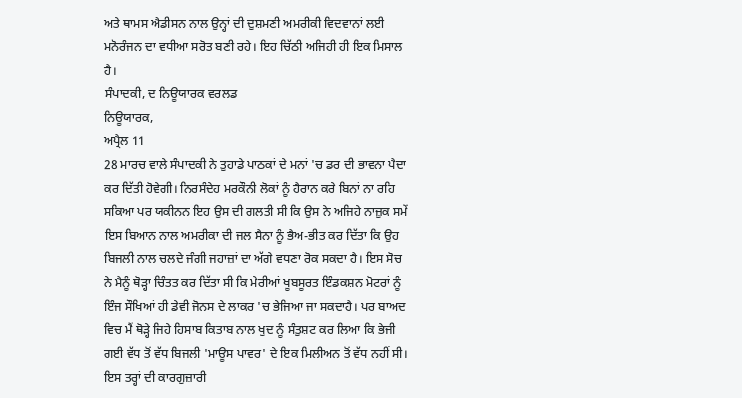ਅਤੇ ਥਾਮਸ ਐਡੀਸਨ ਨਾਲ ਉਨ੍ਹਾਂ ਦੀ ਦੁਸ਼ਮਣੀ ਅਮਰੀਕੀ ਵਿਦਵਾਨਾਂ ਲਈ ਮਨੋਰੰਜਨ ਦਾ ਵਧੀਆ ਸਰੋਤ ਬਣੀ ਰਹੇ। ਇਹ ਚਿੱਠੀ ਅਜਿਹੀ ਹੀ ਇਕ ਮਿਸਾਲ ਹੈ।
ਸੰਪਾਦਕੀ, ਦ ਨਿਊਯਾਰਕ ਵਰਲਡ
ਨਿਊਯਾਰਕ,
ਅਪ੍ਰੈਲ 11
28 ਮਾਰਚ ਵਾਲੇ ਸੰਪਾਦਕੀ ਨੇ ਤੁਹਾਡੇ ਪਾਠਕਾਂ ਦੇ ਮਨਾਂ 'ਚ ਡਰ ਦੀ ਭਾਵਨਾ ਪੈਦਾ ਕਰ ਦਿੱਤੀ ਹੋਵੇਗੀ। ਨਿਰਸੰਦੇਹ ਮਰਕੌਨੀ ਲੋਕਾਂ ਨੂੰ ਹੈਰਾਨ ਕਰੇ ਬਿਨਾਂ ਨਾ ਰਹਿ ਸਕਿਆ ਪਰ ਯਕੀਨਨ ਇਹ ਉਸ ਦੀ ਗਲਤੀ ਸੀ ਕਿ ਉਸ ਨੇ ਅਜਿਹੇ ਨਾਜ਼ੁਕ ਸਮੇਂ ਇਸ ਬਿਆਨ ਨਾਲ ਅਮਰੀਕਾ ਦੀ ਜਲ ਸੈਨਾ ਨੂੰ ਭੈਅ-ਭੀਤ ਕਰ ਦਿੱਤਾ ਕਿ ਉਹ ਬਿਜਲੀ ਨਾਲ ਚਲਦੇ ਜੰਗੀ ਜਹਾਜ਼ਾਂ ਦਾ ਅੱਗੇ ਵਧਣਾ ਰੋਕ ਸਕਦਾ ਹੈ। ਇਸ ਸੋਚ ਨੇ ਮੈਨੂੰ ਥੋੜ੍ਹਾ ਚਿੰਤਤ ਕਰ ਦਿੱਤਾ ਸੀ ਕਿ ਮੇਰੀਆਂ ਖੂਬਸੂਰਤ ਇੰਡਕਸ਼ਨ ਮੋਟਰਾਂ ਨੂੰ ਇੰਜ ਸੌਖਿਆਂ ਹੀ ਡੇਵੀ ਜੋਨਸ ਦੇ ਲਾਕਰ 'ਚ ਭੇਜਿਆ ਜਾ ਸਕਦਾਹੈ। ਪਰ ਬਾਅਦ ਵਿਚ ਮੈਂ ਥੋੜ੍ਹੇ ਜਿਹੇ ਹਿਸਾਬ ਕਿਤਾਬ ਨਾਲ ਖੁਦ ਨੂੰ ਸੰਤੁਸ਼ਟ ਕਰ ਲਿਆ ਕਿ ਭੇਜੀ ਗਈ ਵੱਧ ਤੋਂ ਵੱਧ ਬਿਜਲੀ 'ਮਾਊਸ ਪਾਵਰ' ਦੇ ਇਕ ਮਿਲੀਅਨ ਤੋਂ ਵੱਧ ਨਹੀਂ ਸੀ।
ਇਸ ਤਰ੍ਹਾਂ ਦੀ ਕਾਰਗੁਜ਼ਾਰੀ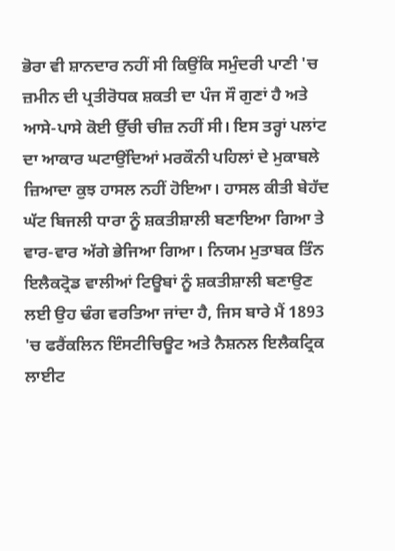ਭੋਰਾ ਵੀ ਸ਼ਾਨਦਾਰ ਨਹੀਂ ਸੀ ਕਿਉਂਕਿ ਸਮੁੰਦਰੀ ਪਾਣੀ 'ਚ ਜ਼ਮੀਨ ਦੀ ਪ੍ਰਤੀਰੋਧਕ ਸ਼ਕਤੀ ਦਾ ਪੰਜ ਸੌ ਗੁਣਾਂ ਹੈ ਅਤੇ ਆਸੇ-ਪਾਸੇ ਕੋਈ ਉੱਚੀ ਚੀਜ਼ ਨਹੀਂ ਸੀ। ਇਸ ਤਰ੍ਹਾਂ ਪਲਾਂਟ ਦਾ ਆਕਾਰ ਘਟਾਉਂਦਿਆਂ ਮਰਕੌਨੀ ਪਹਿਲਾਂ ਦੇ ਮੁਕਾਬਲੇ ਜ਼ਿਆਦਾ ਕੁਝ ਹਾਸਲ ਨਹੀਂ ਹੋਇਆ। ਹਾਸਲ ਕੀਤੀ ਬੇਹੱਦ ਘੱਟ ਬਿਜਲੀ ਧਾਰਾ ਨੂੰ ਸ਼ਕਤੀਸ਼ਾਲੀ ਬਣਾਇਆ ਗਿਆ ਤੇ ਵਾਰ-ਵਾਰ ਅੱਗੇ ਭੇਜਿਆ ਗਿਆ। ਨਿਯਮ ਮੁਤਾਬਕ ਤਿੰਨ ਇਲੈਕਟ੍ਰੋਡ ਵਾਲੀਆਂ ਟਿਊਬਾਂ ਨੂੰ ਸ਼ਕਤੀਸ਼ਾਲੀ ਬਣਾਉਣ ਲਈ ਉਹ ਢੰਗ ਵਰਤਿਆ ਜਾਂਦਾ ਹੈ, ਜਿਸ ਬਾਰੇ ਮੈਂ 1893 'ਚ ਫਰੈਂਕਲਿਨ ਇੰਸਟੀਚਿਊਟ ਅਤੇ ਨੈਸ਼ਨਲ ਇਲੈਕਟ੍ਰਿਕ ਲਾਈਟ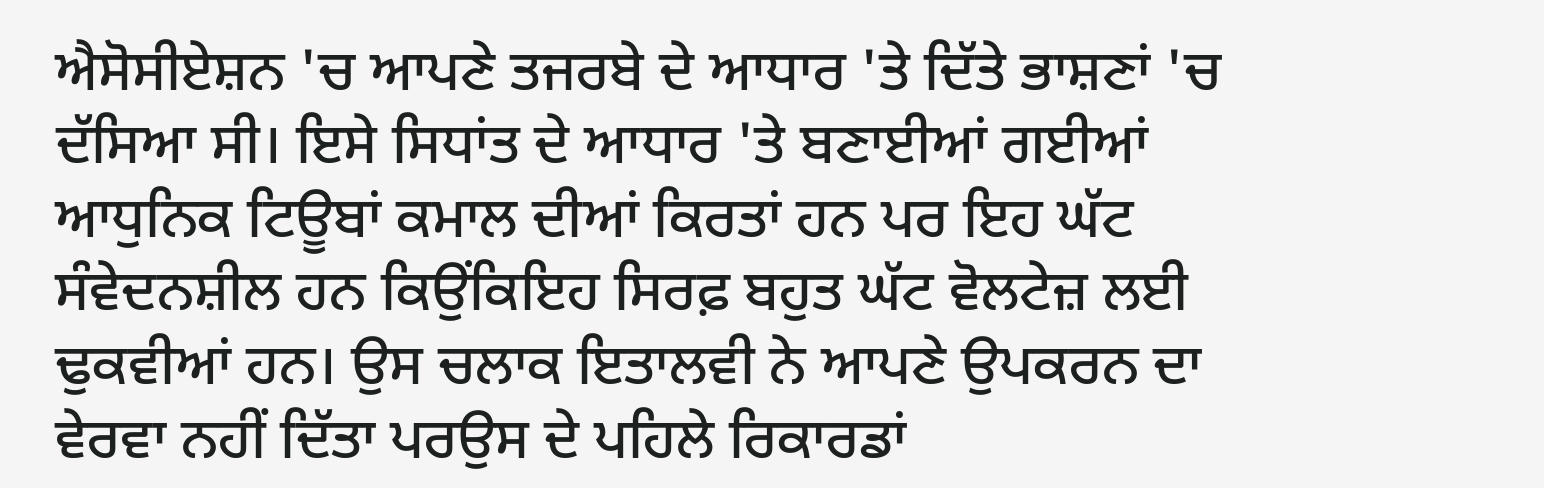ਐਸੋਸੀਏਸ਼ਨ 'ਚ ਆਪਣੇ ਤਜਰਬੇ ਦੇ ਆਧਾਰ 'ਤੇ ਦਿੱਤੇ ਭਾਸ਼ਣਾਂ 'ਚ ਦੱਸਿਆ ਸੀ। ਇਸੇ ਸਿਧਾਂਤ ਦੇ ਆਧਾਰ 'ਤੇ ਬਣਾਈਆਂ ਗਈਆਂ ਆਧੁਨਿਕ ਟਿਊਬਾਂ ਕਮਾਲ ਦੀਆਂ ਕਿਰਤਾਂ ਹਨ ਪਰ ਇਹ ਘੱਟ ਸੰਵੇਦਨਸ਼ੀਲ ਹਨ ਕਿਉਂਕਿਇਹ ਸਿਰਫ਼ ਬਹੁਤ ਘੱਟ ਵੋਲਟੇਜ਼ ਲਈ ਢੁਕਵੀਆਂ ਹਨ। ਉਸ ਚਲਾਕ ਇਤਾਲਵੀ ਨੇ ਆਪਣੇ ਉਪਕਰਨ ਦਾ ਵੇਰਵਾ ਨਹੀਂ ਦਿੱਤਾ ਪਰਉਸ ਦੇ ਪਹਿਲੇ ਰਿਕਾਰਡਾਂ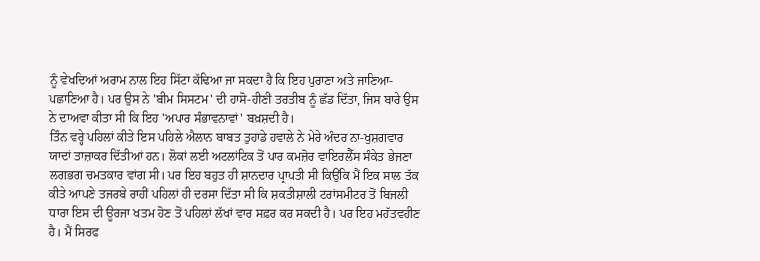ਨੂੰ ਵੇਖਦਿਆਂ ਅਰਾਮ ਨਾਲ ਇਹ ਸਿੱਟਾ ਕੱਢਿਆ ਜਾ ਸਕਦਾ ਹੈ ਕਿ ਇਹ ਪੁਰਾਣਾ ਅਤੇ ਜਾਣਿਆ-ਪਛਾਣਿਆ ਹੈ। ਪਰ ਉਸ ਨੇ 'ਬੀਮ ਸਿਸਟਮ' ਦੀ ਹਾਸੋ-ਹੀਣੀ ਤਰਤੀਬ ਨੂੰ ਛੱਡ ਦਿੱਤਾ, ਜਿਸ ਬਾਰੇ ਉਸ ਨੇ ਦਾਅਵਾ ਕੀਤਾ ਸੀ ਕਿ ਇਹ 'ਅਪਾਰ ਸੰਭਾਵਨਾਵਾਂ' ਬਖ਼ਸ਼ਦੀ ਹੈ।
ਤਿੰਨ ਵਰ੍ਹੇ ਪਹਿਲਾਂ ਕੀਤੇ ਇਸ ਪਹਿਲੇ ਐਲਾਨ ਬਾਬਤ ਤੁਹਾਡੇ ਹਵਾਲੇ ਨੇ ਮੇਰੇ ਅੰਦਰ ਨਾ-ਖੁਸ਼ਗਵਾਰ ਯਾਦਾਂ ਤਾਜ਼ਾਕਰ ਦਿੱਤੀਆਂ ਹਨ। ਲੋਕਾਂ ਲਈ ਅਟਲਾਂਟਿਕ ਤੋਂ ਪਾਰ ਕਮਜ਼ੋਰ ਵਾਇਰਲੈੱਸ ਸੰਕੇਤ ਭੇਜਣਾ ਲਗਭਗ ਚਮਤਕਾਰ ਵਾਂਗ ਸੀ। ਪਰ ਇਹ ਬਹੁਤ ਹੀ ਸ਼ਾਨਦਾਰ ਪ੍ਰਾਪਤੀ ਸੀ ਕਿਉਂਕਿ ਮੈਂ ਇਕ ਸਾਲ ਤੱਕ ਕੀਤੇ ਆਪਣੇ ਤਜਰਬੇ ਰਾਹੀਂ ਪਹਿਲਾਂ ਹੀ ਦਰਸਾ ਦਿੱਤਾ ਸੀ ਕਿ ਸ਼ਕਤੀਸ਼ਾਲੀ ਟਰਾਂਸਮੀਟਰ ਤੋਂ ਬਿਜਲੀ ਧਾਰਾ ਇਸ ਦੀ ਊਰਜਾ ਖਤਮ ਹੋਣ ਤੋਂ ਪਹਿਲਾਂ ਲੱਖਾਂ ਵਾਰ ਸਫ਼ਰ ਕਰ ਸਕਦੀ ਹੈ। ਪਰ ਇਹ ਮਹੱਤਵਹੀਣ ਹੈ। ਮੈਂ ਸਿਰਫ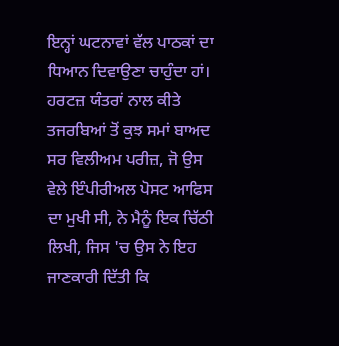ਇਨ੍ਹਾਂ ਘਟਨਾਵਾਂ ਵੱਲ ਪਾਠਕਾਂ ਦਾ ਧਿਆਨ ਦਿਵਾਉਣਾ ਚਾਹੁੰਦਾ ਹਾਂ। ਹਰਟਜ਼ ਯੰਤਰਾਂ ਨਾਲ ਕੀਤੇ ਤਜਰਬਿਆਂ ਤੋਂ ਕੁਝ ਸਮਾਂ ਬਾਅਦ ਸਰ ਵਿਲੀਅਮ ਪਰੀਜ਼, ਜੋ ਉਸ ਵੇਲੇ ਇੰਪੀਰੀਅਲ ਪੋਸਟ ਆਫਿਸ ਦਾ ਮੁਖੀ ਸੀ, ਨੇ ਮੈਨੂੰ ਇਕ ਚਿੱਠੀ ਲਿਖੀ, ਜਿਸ 'ਚ ਉਸ ਨੇ ਇਹ ਜਾਣਕਾਰੀ ਦਿੱਤੀ ਕਿ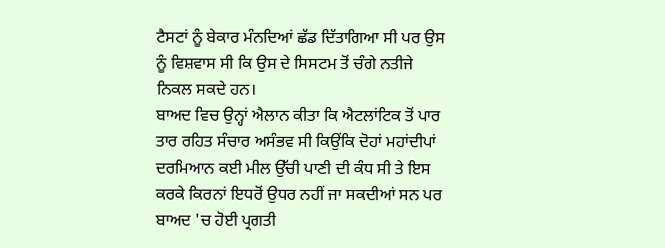ਟੈਸਟਾਂ ਨੂੰ ਬੇਕਾਰ ਮੰਨਦਿਆਂ ਛੱਡ ਦਿੱਤਾਗਿਆ ਸੀ ਪਰ ਉਸ ਨੂੰ ਵਿਸ਼ਵਾਸ ਸੀ ਕਿ ਉਸ ਦੇ ਸਿਸਟਮ ਤੋਂ ਚੰਗੇ ਨਤੀਜੇ ਨਿਕਲ ਸਕਦੇ ਹਨ।
ਬਾਅਦ ਵਿਚ ਉਨ੍ਹਾਂ ਐਲਾਨ ਕੀਤਾ ਕਿ ਐਟਲਾਂਟਿਕ ਤੋਂ ਪਾਰ ਤਾਰ ਰਹਿਤ ਸੰਚਾਰ ਅਸੰਭਵ ਸੀ ਕਿਉਂਕਿ ਦੋਹਾਂ ਮਹਾਂਦੀਪਾਂ ਦਰਮਿਆਨ ਕਈ ਮੀਲ ਉੱਚੀ ਪਾਣੀ ਦੀ ਕੰਧ ਸੀ ਤੇ ਇਸ ਕਰਕੇ ਕਿਰਨਾਂ ਇਧਰੋਂ ਉਧਰ ਨਹੀਂ ਜਾ ਸਕਦੀਆਂ ਸਨ ਪਰ ਬਾਅਦ 'ਚ ਹੋਈ ਪ੍ਰਗਤੀ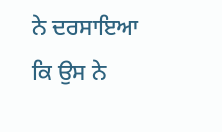ਨੇ ਦਰਸਾਇਆ ਕਿ ਉਸ ਨੇ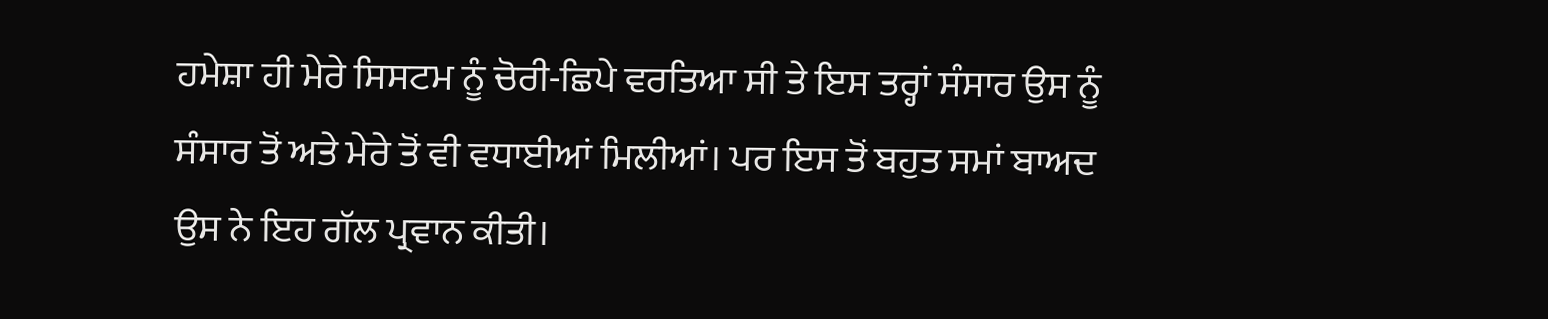ਹਮੇਸ਼ਾ ਹੀ ਮੇਰੇ ਸਿਸਟਮ ਨੂੰ ਚੋਰੀ-ਛਿਪੇ ਵਰਤਿਆ ਸੀ ਤੇ ਇਸ ਤਰ੍ਹਾਂ ਸੰਸਾਰ ਉਸ ਨੂੰ ਸੰਸਾਰ ਤੋਂ ਅਤੇ ਮੇਰੇ ਤੋਂ ਵੀ ਵਧਾਈਆਂ ਮਿਲੀਆਂ। ਪਰ ਇਸ ਤੋਂ ਬਹੁਤ ਸਮਾਂ ਬਾਅਦ ਉਸ ਨੇ ਇਹ ਗੱਲ ਪ੍ਰਵਾਨ ਕੀਤੀ।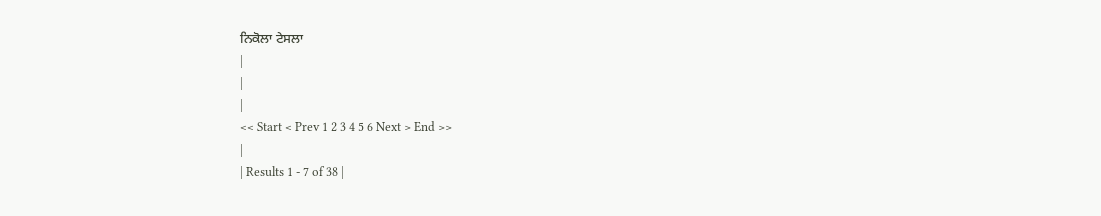ਨਿਕੋਲਾ ਟੇਸਲਾ
|
|
|
<< Start < Prev 1 2 3 4 5 6 Next > End >>
|
| Results 1 - 7 of 38 |